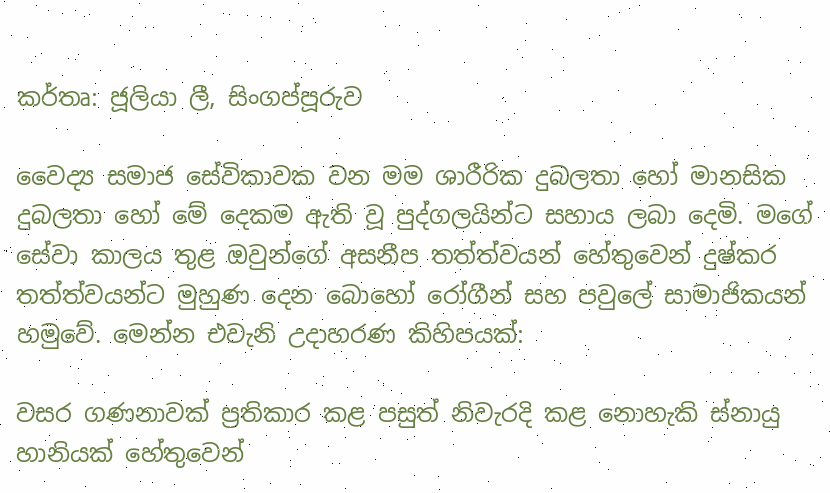කර්තෘ: ජූලියා ලී, සිංගප්පූරුව

වෛද්‍ය සමාජ සේවිකාවක වන මම ශාරීරික දුබලතා හෝ මානසික  දුබලතා හෝ මේ දෙකම ඇති වූ පුද්ගලයින්ට සහාය ලබා දෙමි. මගේ සේවා කාලය තුළ ඔවුන්ගේ අසනීප තත්ත්වයන් හේතුවෙන් දුෂ්කර තත්ත්වයන්ට මුහුණ දෙන බොහෝ රෝගීන් සහ පවුලේ සාමාජිකයන් හමුවේ. මෙන්න එවැනි උදාහරණ කිහිපයක්:

වසර ගණනාවක් ප්‍රතිකාර කළ පසුත් නිවැරදි කළ නොහැකි ස්නායු හානියක් හේතුවෙන්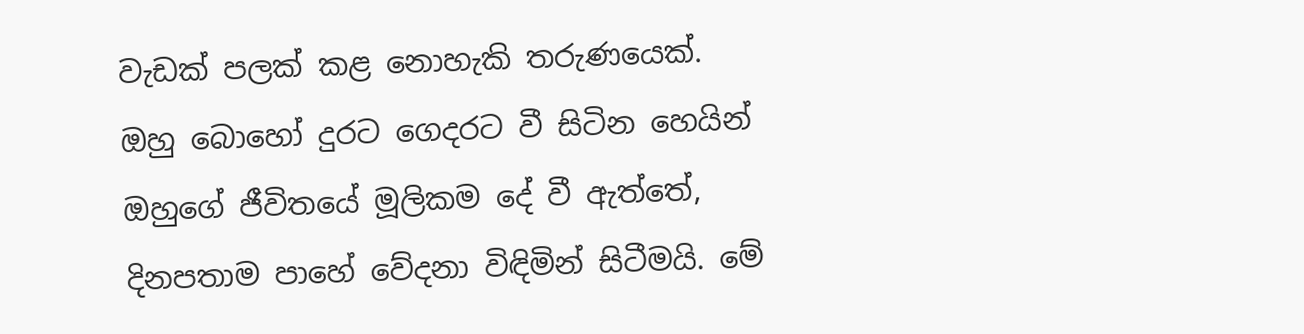වැඩක් පලක් කළ නොහැකි තරුණයෙක්. ඔහු බොහෝ දුරට ගෙදරට වී සිටින හෙයින් ඔහුගේ ජීවිතයේ මූලිකම දේ වී ඇත්තේ, දිනපතාම පාහේ වේදනා විඳිමින් සිටීමයි. මේ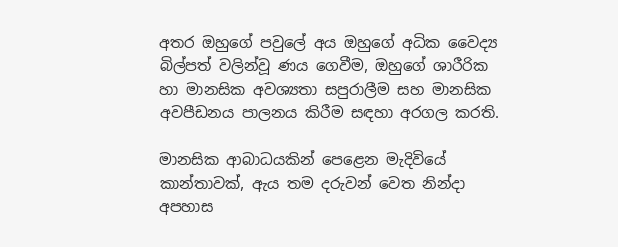අතර ඔහුගේ පවුලේ අය ඔහුගේ අධික වෛද්‍ය බිල්පත් වලින්වූ ණය ගෙවීම, ඔහුගේ ශාරීරික හා මානසික අවශ්‍යතා සපුරාලීම සහ මානසික අවපීඩනය පාලනය කිරීම සඳහා අරගල කරති.

මානසික ආබාධයකින් පෙළෙන මැදිවියේ කාන්තාවක්, ඇය තම දරුවන් වෙත නින්දා අපහාස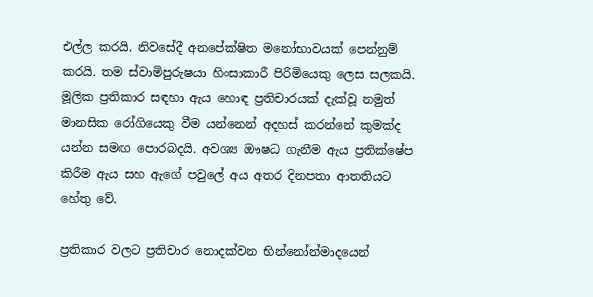එල්ල කරයි. නිවසේදී අනපේක්ෂිත මනෝභාවයක් පෙන්නුම් කරයි. තම ස්වාමිපුරුෂයා හිංසාකාරී පිරිමියෙකු ලෙස සලකයි. මූලික ප්‍රතිකාර සඳහා ඇය හොඳ ප්‍රතිචාරයක් දැක්වූ නමුත් මානසික රෝගියෙකු වීම යන්නෙන් අදහස් කරන්නේ කුමක්ද යන්න සමඟ පොරබදයි. අවශ්‍ය ඖෂධ ගැනීම ඇය ප්‍රතික්ෂේප කිරීම ඇය සහ ඇගේ පවුලේ අය අතර දිනපතා ආතතියට හේතු වේ.

ප්‍රතිකාර වලට ප්‍රතිචාර නොදක්වන භින්නෝන්මාදයෙන්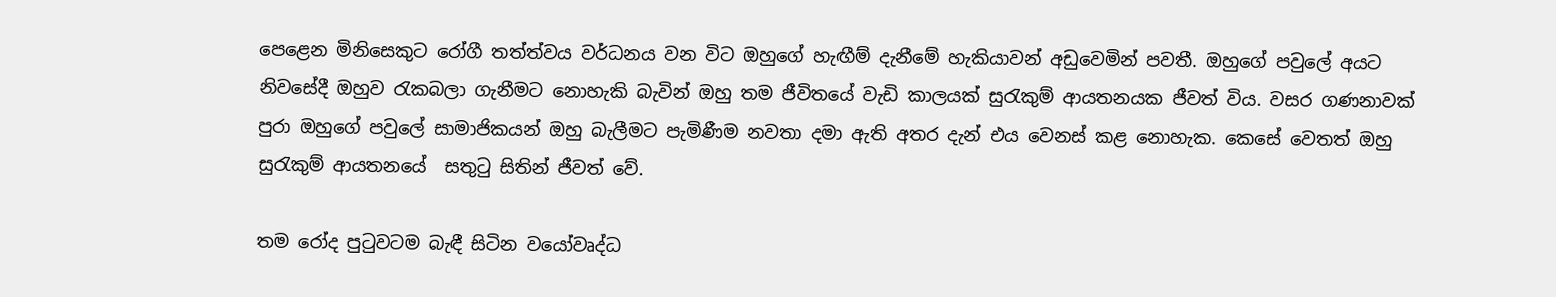පෙළෙන මිනිසෙකුට රෝගී තත්ත්වය වර්ධනය වන විට ඔහුගේ හැඟීම් දැනීමේ හැකියාවන් අඩුවෙමින් පවතී. ඔහුගේ පවුලේ අයට නිවසේදී ඔහුව රැකබලා ගැනීමට නොහැකි බැවින් ඔහු තම ජීවිතයේ වැඩි කාලයක් සුරැකුම් ආයතනයක ජීවත් විය. වසර ගණනාවක් පුරා ඔහුගේ පවුලේ සාමාජිකයන් ඔහු බැලීමට පැමිණීම නවතා දමා ඇති අතර දැන් එය වෙනස් කළ නොහැක. කෙසේ වෙතත් ඔහු සුරැකුම් ආයතනයේ  සතුටු සිතින් ජීවත් වේ.

තම රෝද පුටුවටම බැඳී සිටින වයෝවෘද්ධ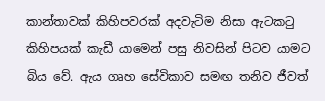කාන්තාවක් කිහිපවරක් අදවැටිම නිසා ඇටකටු කිහිපයක් කැඩී යාමෙන් පසු නිවසින් පිටව යාමට බිය වේ. ඇය ගෘහ සේවිකාව සමඟ තනිව ජීවත්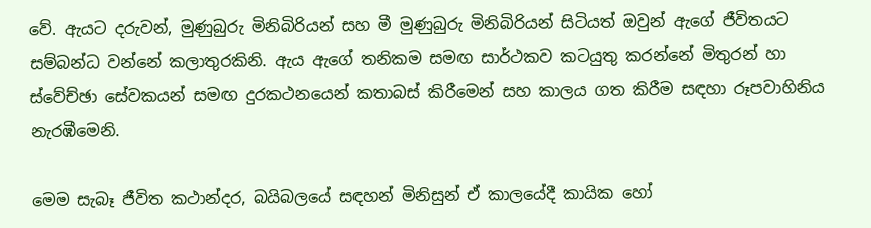වේ. ඇයට දරුවන්, මුණුබුරු මිනිබිරියන් සහ මී මුණුබුරු මිනිබිරියන් සිටියත් ඔවුන් ඇගේ ජීවිතයට සම්බන්ධ වන්නේ කලාතුරකිනි. ඇය ඇගේ තනිකම සමඟ සාර්ථකව කටයුතු කරන්නේ මිතුරන් හා ස්වේච්ඡා සේවකයන් සමඟ දුරකථනයෙන් කතාබස් කිරීමෙන් සහ කාලය ගත කිරීම සඳහා රූපවාහිනිය නැරඹීමෙනි.

මෙම සැබෑ ජීවිත කථාන්දර, බයිබලයේ සඳහන් මිනිසුන් ඒ කාලයේදී කායික හෝ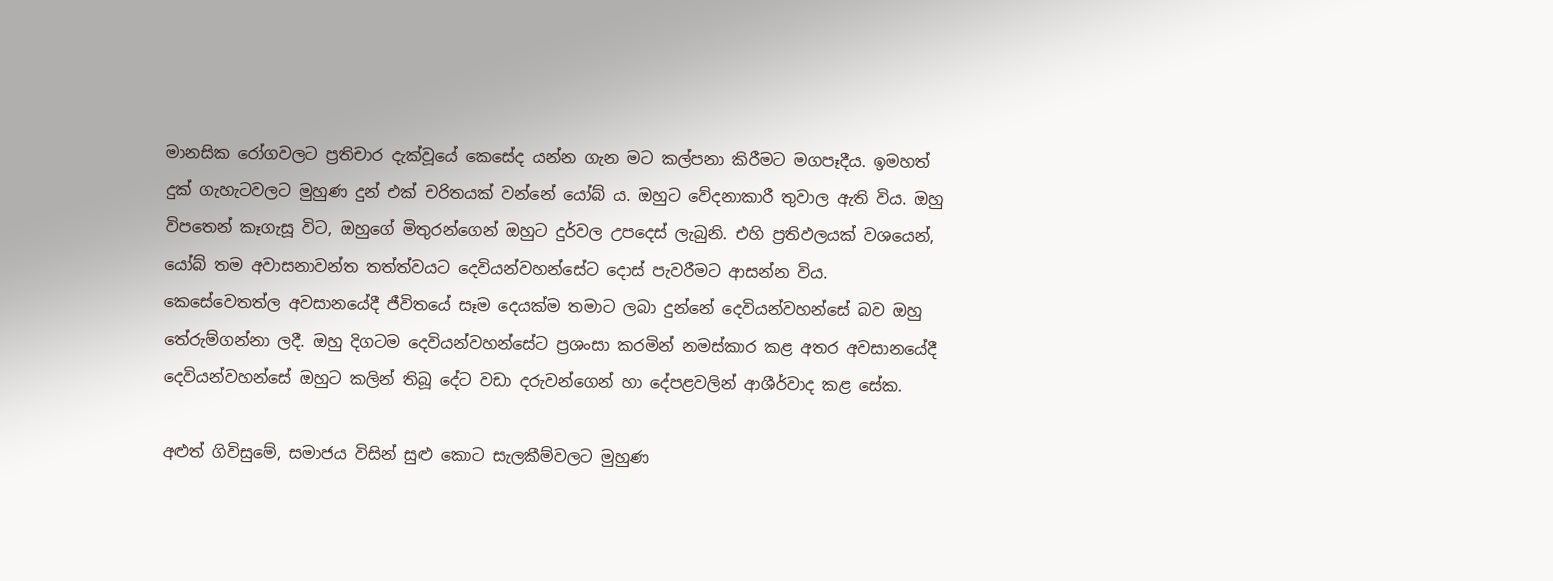මානසික රෝගවලට ප්‍රතිචාර දැක්වූයේ කෙසේද යන්න ගැන මට කල්පනා කිරීමට මගපෑදීය. ඉමහත් දුක් ගැහැටවලට මුහුණ දුන් එක් චරිතයක් වන්නේ යෝබ් ය. ඔහුට වේදනාකාරී තුවාල ඇති විය. ඔහු විපතෙන් කෑගැසූ විට, ඔහුගේ මිතුරන්ගෙන් ඔහුට දුර්වල උපදෙස් ලැබුනි. එහි ප්‍රතිඵලයක් වශයෙන්, යෝබ් තම අවාසනාවන්ත තත්ත්වයට දෙවියන්වහන්සේට දොස් පැවරීමට ආසන්න විය. කෙසේවෙතත්ල අවසානයේදී ජීවිතයේ සෑම දෙයක්ම තමාට ලබා දුන්නේ දෙවියන්වහන්සේ බව ඔහු තේරුම්ගන්නා ලදී. ඔහු දිගටම දෙවියන්වහන්සේට ප්‍රශංසා කරමින් නමස්කාර කළ අතර අවසානයේදී දෙවියන්වහන්සේ ඔහුට කලින් තිබූ දේට වඩා දරුවන්ගෙන් හා දේපළවලින් ආශීර්වාද කළ සේක.

අළුත් ගිවිසුමේ, සමාජය විසින් සුළු කොට සැලකීම්වලට මුහුණ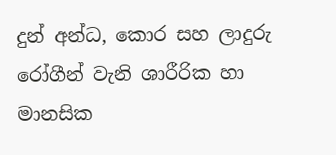දුන් අන්ධ, කොර සහ ලාදුරු රෝගීන් වැනි ශාරීරික හා මානසික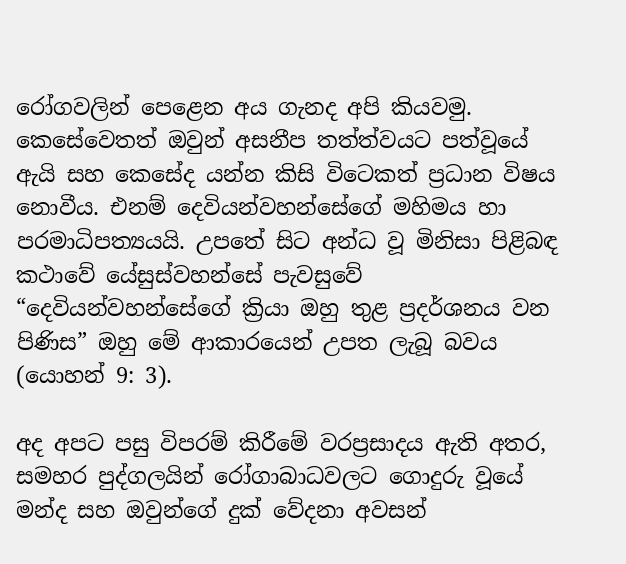රෝගවලින් පෙළෙන අය ගැනද අපි කියවමු. කෙසේවෙතත් ඔවුන් අසනීප තත්ත්වයට පත්වූයේ ඇයි සහ කෙසේද යන්න කිසි විටෙකත් ප්‍රධාන විෂය නොවීය. එනම් දෙවියන්වහන්සේගේ මහිමය හා පරමාධිපත්‍යයයි. උපතේ සිට අන්ධ වූ මිනිසා පිළිබඳ කථාවේ යේසුස්වහන්සේ පැවසුවේ “දෙවියන්වහන්සේගේ ක්‍රියා ඔහු තුළ ප්‍රදර්ශනය වන පිණිස” ඔහු මේ ආකාරයෙන් උපත ලැබූ බවය (යොහන් 9: 3).

අද අපට පසු විපරම් කිරීමේ වරප්‍රසාදය ඇති අතර, සමහර පුද්ගලයින් රෝගාබාධවලට ගොදුරු වූයේ මන්ද සහ ඔවුන්ගේ දුක් වේදනා අවසන්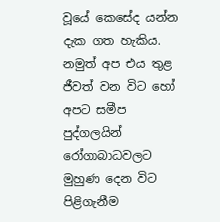වූයේ කෙසේද යන්න දැක ගත හැකිය. නමුත් අප එය තුළ ජීවත් වන විට හෝ අපට සමීප පුද්ගලයින් රෝගාබාධවලට මුහුණ දෙන විට පිළිගැනීම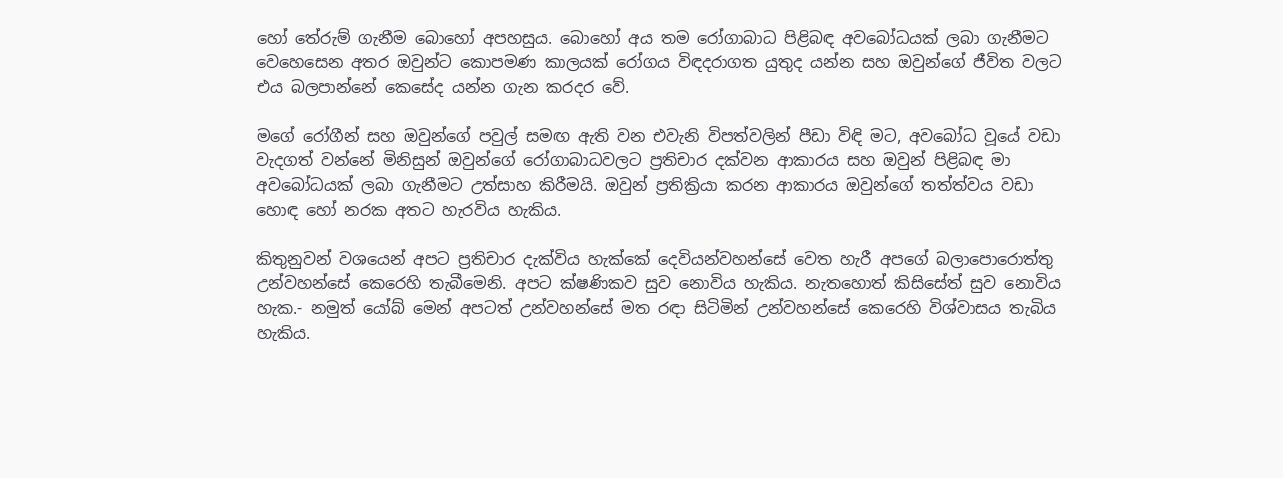හෝ තේරුම් ගැනීම බොහෝ අපහසුය. බොහෝ අය තම රෝගාබාධ පිළිබඳ අවබෝධයක් ලබා ගැනීමට වෙහෙසෙන අතර ඔවුන්ට කොපමණ කාලයක් රෝගය විඳදරාගත යුතුද යන්න සහ ඔවුන්ගේ ජීවිත වලට එය බලපාන්නේ කෙසේද යන්න ගැන කරදර වේ.

මගේ රෝගීන් සහ ඔවුන්ගේ පවුල් සමඟ ඇති වන එවැනි විපත්වලින් පීඩා විඳි මට, අවබෝධ වූයේ වඩා වැදගත් වන්නේ මිනිසුන් ඔවුන්ගේ රෝගාබාධවලට ප්‍රතිචාර දක්වන ආකාරය සහ ඔවුන් පිළිබඳ මා අවබෝධයක් ලබා ගැනීමට උත්සාහ කිරීමයි. ඔවුන් ප්‍රතික්‍රියා කරන ආකාරය ඔවුන්ගේ තත්ත්වය වඩා හොඳ හෝ නරක අතට හැරවිය හැකිය.

කිතුනුවන් වශයෙන් අපට ප්‍රතිචාර දැක්විය හැක්කේ දෙවියන්වහන්සේ වෙත හැරී අපගේ බලාපොරොත්තු උන්වහන්සේ කෙරෙහි තැබීමෙනි. අපට ක්ෂණිකව සුව නොවිය හැකිය. නැතහොත් කිසිසේත් සුව නොවිය හැක.- නමුත් යෝබ් මෙන් අපටත් උන්වහන්සේ මත රඳා සිටිමින් උන්වහන්සේ කෙරෙහි විශ්වාසය තැබිය හැකිය.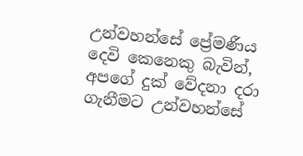උන්වහන්සේ ප්‍රේමණීය දෙවි කෙනෙකු බැවින්, අපගේ දුක් වේදනා දරා ගැනීමට උන්වහන්සේ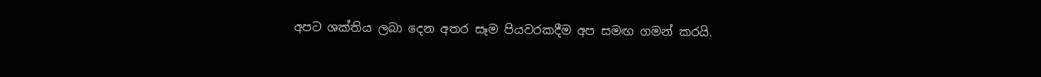අපට ශක්තිය ලබා දෙන අතර සෑම පියවරකදීම අප සමඟ ගමන් කරයි.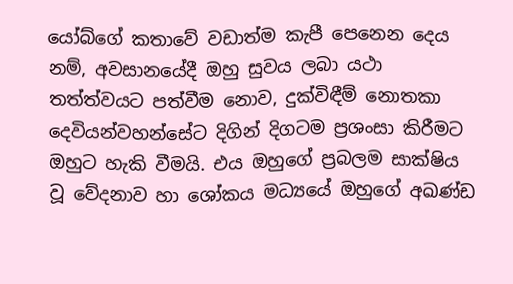යෝබ්ගේ කතාවේ වඩාත්ම කැපී පෙනෙන දෙය නම්, අවසානයේදී ඔහු සුවය ලබා යථා තත්ත්වයට පත්වීම නොව, දුක්විඳීම් නොතකා දෙවියන්වහන්සේට දිගින් දිගටම ප්‍රශංසා කිරීමට ඔහුට හැකි වීමයි. එය ඔහුගේ ප්‍රබලම සාක්ෂිය වූ වේදනාව හා ශෝකය මධ්‍යයේ ඔහුගේ අඛණ්ඩ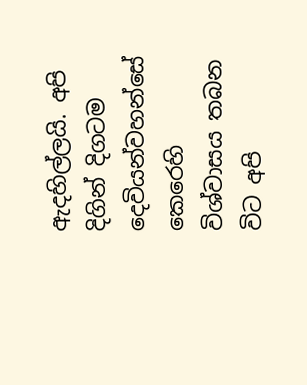ඇදහිල්ලයි. අපි දිගින් දිගටම දෙවියන්වහන්සේ කෙරෙහි විශ්වාසය තබන විට අපි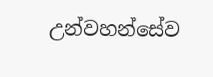උන්වහන්සේව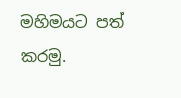මහිමයට පත් කරමු.